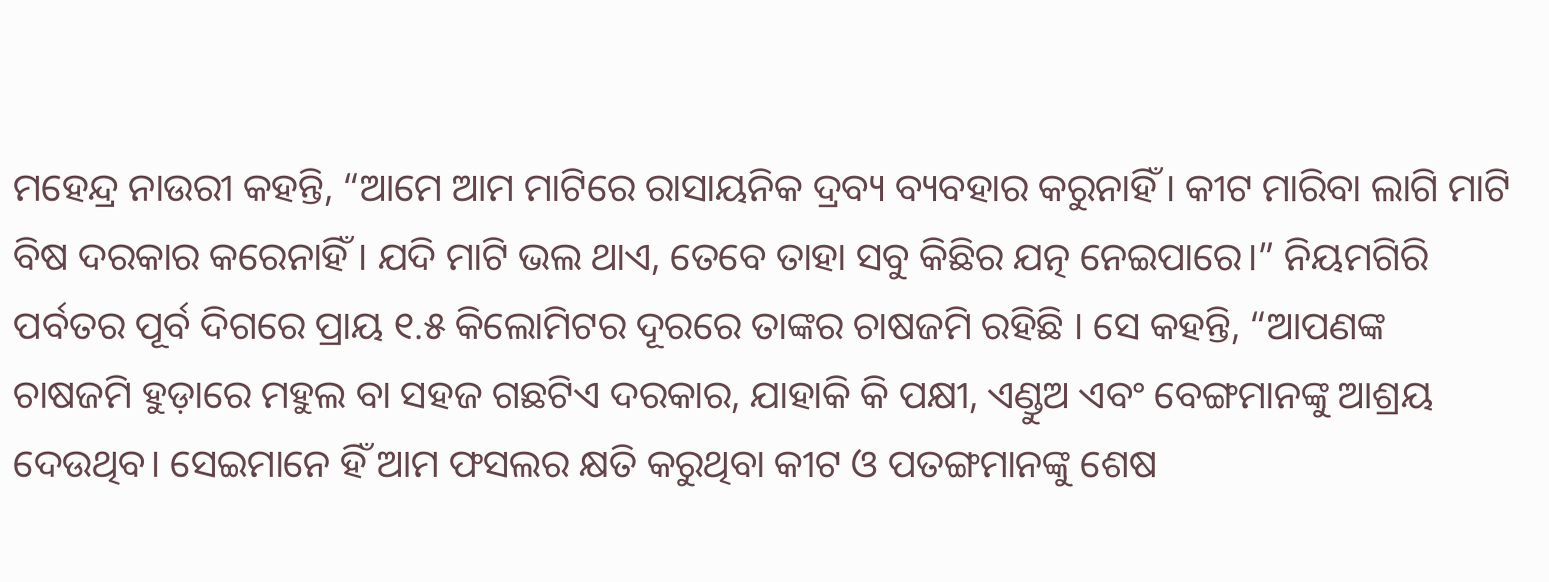ମହେନ୍ଦ୍ର ନାଉରୀ କହନ୍ତି, “ଆମେ ଆମ ମାଟିରେ ରାସାୟନିକ ଦ୍ରବ୍ୟ ବ୍ୟବହାର କରୁନାହିଁ । କୀଟ ମାରିବା ଲାଗି ମାଟି ବିଷ ଦରକାର କରେନାହିଁ । ଯଦି ମାଟି ଭଲ ଥାଏ, ତେବେ ତାହା ସବୁ କିଛିର ଯତ୍ନ ନେଇପାରେ।” ନିୟମଗିରି ପର୍ବତର ପୂର୍ବ ଦିଗରେ ପ୍ରାୟ ୧.୫ କିଲୋମିଟର ଦୂରରେ ତାଙ୍କର ଚାଷଜମି ରହିଛି । ସେ କହନ୍ତି, “ଆପଣଙ୍କ ଚାଷଜମି ହୁଡ଼ାରେ ମହୁଲ ବା ସହଜ ଗଛଟିଏ ଦରକାର, ଯାହାକି କି ପକ୍ଷୀ, ଏଣ୍ଡୁଅ ଏବଂ ବେଙ୍ଗମାନଙ୍କୁ ଆଶ୍ରୟ ଦେଉଥିବ। ସେଇମାନେ ହିଁ ଆମ ଫସଲର କ୍ଷତି କରୁଥିବା କୀଟ ଓ ପତଙ୍ଗମାନଙ୍କୁ ଶେଷ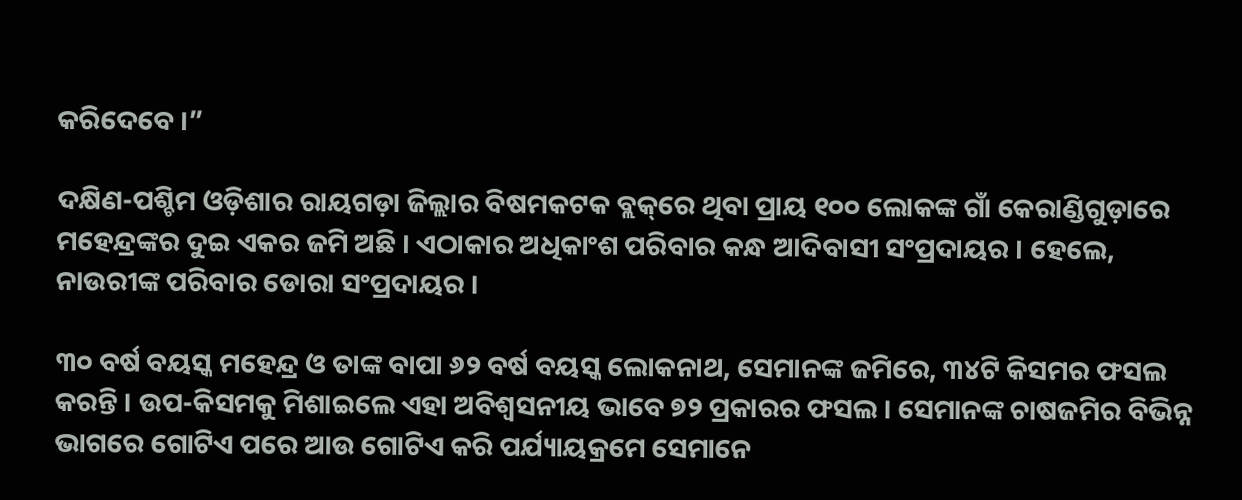କରିଦେବେ ।”

ଦକ୍ଷିଣ-ପଶ୍ଚିମ ଓଡ଼ିଶାର ରାୟଗଡ଼ା ଜିଲ୍ଲାର ବିଷମକଟକ ବ୍ଲକ୍‌ରେ ଥିବା ପ୍ରାୟ ୧୦୦ ଲୋକଙ୍କ ଗାଁ କେରାଣ୍ଡିଗୁଡ଼ାରେ ମହେନ୍ଦ୍ରଙ୍କର ଦୁଇ ଏକର ଜମି ଅଛି । ଏଠାକାର ଅଧିକାଂଶ ପରିବାର କନ୍ଧ ଆଦିବାସୀ ସଂପ୍ରଦାୟର । ହେଲେ, ନାଉରୀଙ୍କ ପରିବାର ଡୋରା ସଂପ୍ରଦାୟର ।

୩୦ ବର୍ଷ ବୟସ୍କ ମହେନ୍ଦ୍ର ଓ ତାଙ୍କ ବାପା ୬୨ ବର୍ଷ ବୟସ୍କ ଲୋକନାଥ, ସେମାନଙ୍କ ଜମିରେ, ୩୪ଟି କିସମର ଫସଲ କରନ୍ତି । ଉପ-କିସମକୁ ମିଶାଇଲେ ଏହା ଅବିଶ୍ୱସନୀୟ ଭାବେ ୭୨ ପ୍ରକାରର ଫସଲ । ସେମାନଙ୍କ ଚାଷଜମିର ବିଭିନ୍ନ ଭାଗରେ ଗୋଟିଏ ପରେ ଆଉ ଗୋଟିଏ କରି ପର୍ଯ୍ୟାୟକ୍ରମେ ସେମାନେ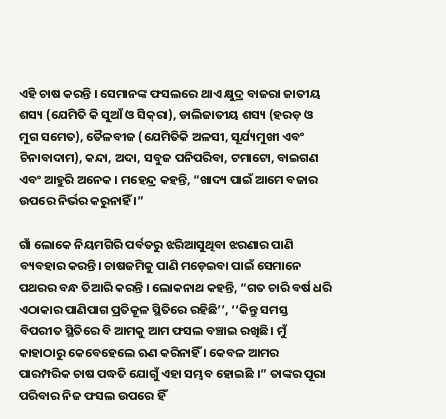ଏହି ଚାଷ କରନ୍ତି । ସେମାନଙ୍କ ଫସଲରେ ଥାଏ କ୍ଷୁଦ୍ର ବାଜରା ଜାତୀୟ ଶସ୍ୟ (ଯେମିତି କି ସୁଆଁ ଓ ସିକ୍‌ରା), ଡାଲିଜାତୀୟ ଶସ୍ୟ (ହରଡ଼ ଓ ମୁଗ ସମେତ), ତୈଳବୀଜ (ଯେମିତିକି ଅଳସୀ, ସୂର୍ଯ୍ୟମୁଖୀ ଏବଂ ଚିନାବାଦାମ), କନ୍ଦା, ଅଦା, ସବୁଜ ପନିପରିବା, ଟମାଟୋ, ବାଇଗଣ ଏବଂ ଆହୁରି ଅନେକ । ମହେନ୍ଦ୍ର କହନ୍ତି, “ଖାଦ୍ୟ ପାଇଁ ଆମେ ବଜାର ଉପରେ ନିର୍ଭର କରୁନାହିଁ ।”

ଗାଁ ଲୋକେ ନିୟମଗିରି ପର୍ବତରୁ ଝରିଆସୁଥିବା ଝରଣାର ପାଣି ବ୍ୟବହାର କରନ୍ତି। ଚାଷଜମିକୁ ପାଣି ମଡ଼େଇବା ପାଇଁ ସେମାନେ ପଥରର ବନ୍ଧ ତିଆରି କରନ୍ତି । ଲୋକନାଥ କହନ୍ତି, “ଗତ ଚାରି ବର୍ଷ ଧରି ଏଠାକାର ପାଣିପାଗ ପ୍ରତିକୂଳ ସ୍ଥିତିରେ ରହିଛି’’, ‘‘କିନ୍ତୁ ସମସ୍ତ ବିପରୀତ ସ୍ଥିତିରେ ବି ଆମକୁ ଆମ ଫସଲ ବଞ୍ଚାଇ ରଖିଛି। ମୁଁ କାହାଠାରୁ କେବେହେଲେ ଋଣ କରିନାହିଁ । କେବଳ ଆମର ପାରମ୍ପରିକ ଚାଷ ପଦ୍ଧତି ଯୋଗୁଁ ଏହା ସମ୍ଭବ ହୋଇଛି ।” ତାଙ୍କର ପୂରା ପରିବାର ନିଜ ଫସଲ ଉପରେ ହିଁ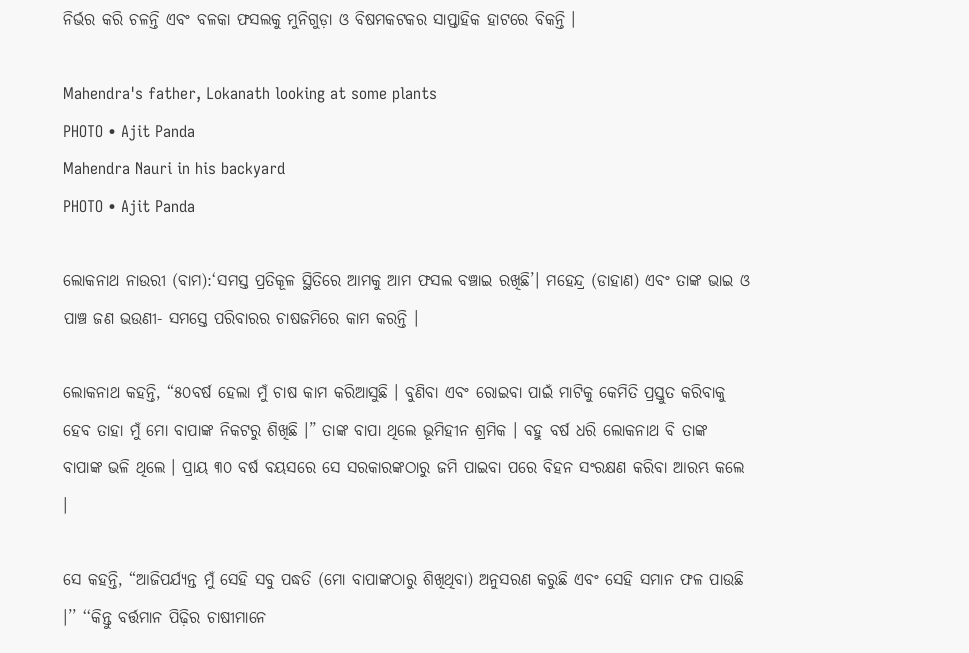ନିର୍ଭର କରି ଚଳନ୍ତି ଏବଂ ବଳକା ଫସଲକୁ ମୁନିଗୁଡ଼ା ଓ ବିଷମକଟକର ସାପ୍ତାହିକ ହାଟରେ ବିକନ୍ତି ।

Mahendra's father, Lokanath looking at some plants
PHOTO • Ajit Panda
Mahendra Nauri in his backyard
PHOTO • Ajit Panda

ଲୋକନାଥ ନାଉରୀ (ବାମ):‘ସମସ୍ତ ପ୍ରତିକୂଳ ସ୍ଥିତିରେ ଆମକୁ ଆମ ଫସଲ ବଞ୍ଚାଇ ରଖିଛି’। ମହେନ୍ଦ୍ର (ଡାହାଣ) ଏବଂ ତାଙ୍କ ଭାଇ ଓ ପାଞ୍ଚ ଜଣ ଭଉଣୀ- ସମସ୍ତେ ପରିବାରର ଚାଷଜମିରେ କାମ କରନ୍ତି ।

ଲୋକନାଥ କହନ୍ତି, “୫୦ବର୍ଷ ହେଲା ମୁଁ ଚାଷ କାମ କରିଆସୁଛି । ବୁଣିବା ଏବଂ ରୋଇବା ପାଇଁ ମାଟିକୁ କେମିତି ପ୍ରସ୍ତୁତ କରିବାକୁ ହେବ ତାହା ମୁଁ ମୋ ବାପାଙ୍କ ନିକଟରୁ ଶିଖିଛି ।” ତାଙ୍କ ବାପା ଥିଲେ ଭୂମିହୀନ ଶ୍ରମିକ । ବହୁ ବର୍ଷ ଧରି ଲୋକନାଥ ବି ତାଙ୍କ ବାପାଙ୍କ ଭଳି ଥିଲେ । ପ୍ରାୟ ୩୦ ବର୍ଷ ବୟସରେ ସେ ସରକାରଙ୍କଠାରୁ ଜମି ପାଇବା ପରେ ବିହନ ସଂରକ୍ଷଣ କରିବା ଆରମ୍ଭ କଲେ ।

ସେ କହନ୍ତି, “ଆଜିପର୍ଯ୍ୟନ୍ତ ମୁଁ ସେହି ସବୁ ପଦ୍ଧତି (ମୋ ବାପାଙ୍କଠାରୁ ଶିଖିଥିବା) ଅନୁସରଣ କରୁଛି ଏବଂ ସେହି ସମାନ ଫଳ ପାଉଛି ।’’ ‘‘କିନ୍ତୁ ବର୍ତ୍ତମାନ ପିଢ଼ିର ଚାଷୀମାନେ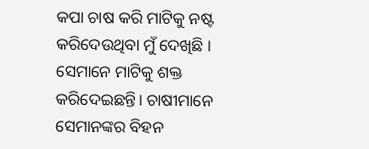କପା ଚାଷ କରି ମାଟିକୁ ନଷ୍ଟ କରିଦେଉଥିବା ମୁଁ ଦେଖିଛି । ସେମାନେ ମାଟିକୁ ଶକ୍ତ କରିଦେଇଛନ୍ତି। ଚାଷୀମାନେ ସେମାନଙ୍କର ବିହନ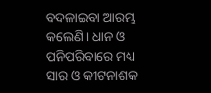ବଦଳାଇବା ଆରମ୍ଭ କଲେଣି। ଧାନ ଓ ପନିପରିବାରେ ମଧ୍ୟ ସାର ଓ କୀଟନାଶକ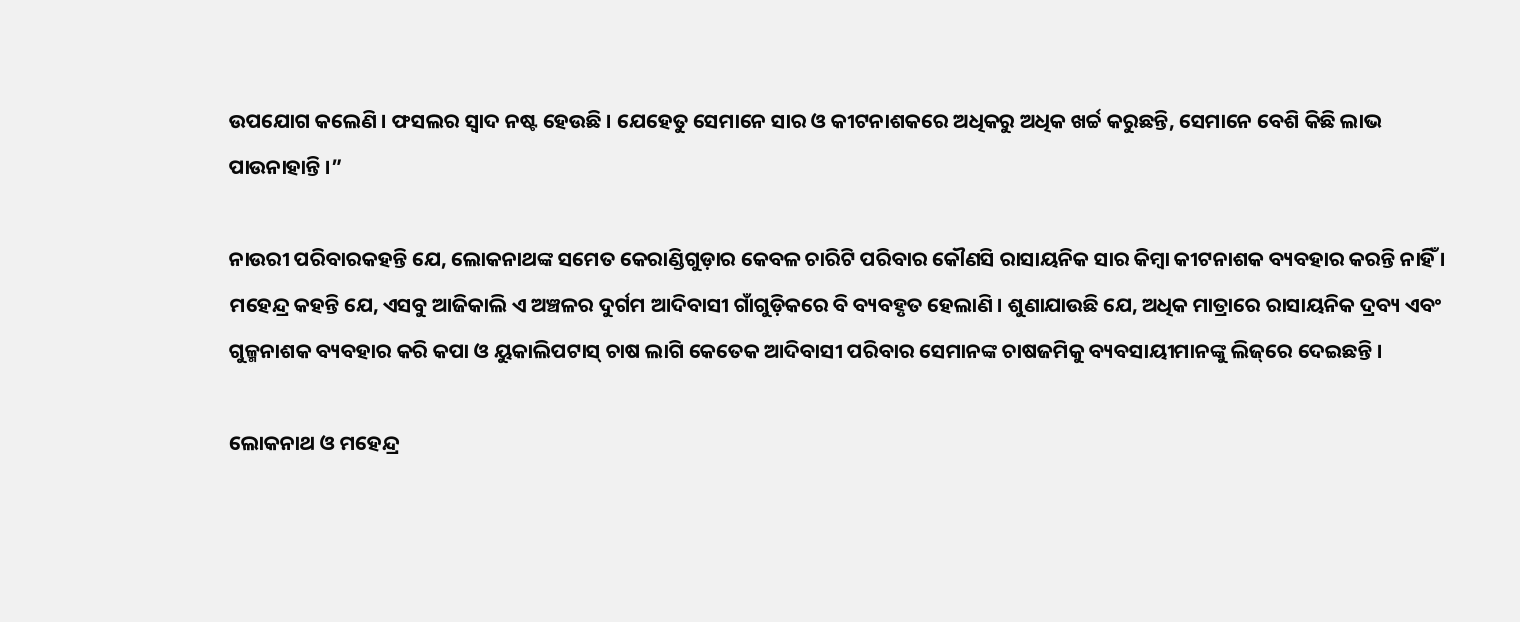ଉପଯୋଗ କଲେଣି । ଫସଲର ସ୍ୱାଦ ନଷ୍ଟ ହେଉଛି । ଯେହେତୁ ସେମାନେ ସାର ଓ କୀଟନାଶକରେ ଅଧିକରୁ ଅଧିକ ଖର୍ଚ୍ଚ କରୁଛନ୍ତି, ସେମାନେ ବେଶି କିଛି ଲାଭ ପାଉନାହାନ୍ତି ।”

ନାଉରୀ ପରିବାରକହନ୍ତି ଯେ, ଲୋକନାଥଙ୍କ ସମେତ କେରାଣ୍ଡିଗୁଡ଼ାର କେବଳ ଚାରିଟି ପରିବାର କୌଣସି ରାସାୟନିକ ସାର କିମ୍ବା କୀଟନାଶକ ବ୍ୟବହାର କରନ୍ତି ନାହିଁ । ମହେନ୍ଦ୍ର କହନ୍ତି ଯେ, ଏସବୁ ଆଜିକାଲି ଏ ଅଞ୍ଚଳର ଦୁର୍ଗମ ଆଦିବାସୀ ଗାଁଗୁଡ଼ିକରେ ବି ବ୍ୟବହୃତ ହେଲାଣି । ଶୁଣାଯାଉଛି ଯେ, ଅଧିକ ମାତ୍ରାରେ ରାସାୟନିକ ଦ୍ରବ୍ୟ ଏବଂ ଗୁଳ୍ମନାଶକ ବ୍ୟବହାର କରି କପା ଓ ୟୁକାଲିପଟାସ୍‌ ଚାଷ ଲାଗି କେତେକ ଆଦିବାସୀ ପରିବାର ସେମାନଙ୍କ ଚାଷଜମିକୁ ବ୍ୟବସାୟୀମାନଙ୍କୁ ଲିଜ୍‌ରେ ଦେଇଛନ୍ତି ।

ଲୋକନାଥ ଓ ମହେନ୍ଦ୍ର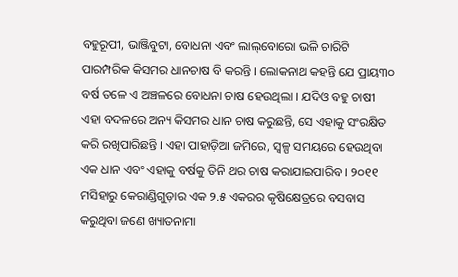ବହୁରୂପୀ, ଭାଞ୍ଜିବୁଟା, ବୋଧନା ଏବଂ ଲାଲ୍‌ବୋରୋ ଭଳି ଚାରିଟି ପାରମ୍ପରିକ କିସମର ଧାନଚାଷ ବି କରନ୍ତି । ଲୋକନାଥ କହନ୍ତି ଯେ ପ୍ରାୟ୩୦ ବର୍ଷ ତଳେ ଏ ଅଞ୍ଚଳରେ ବୋଧନା ଚାଷ ହେଉଥିଲା । ଯଦିଓ ବହୁ ଚାଷୀ ଏହା ବଦଳରେ ଅନ୍ୟ କିସମର ଧାନ ଚାଷ କରୁଛନ୍ତି, ସେ ଏହାକୁ ସଂରକ୍ଷିତ କରି ରଖିପାରିଛନ୍ତି । ଏହା ପାହାଡ଼ିଆ ଜମିରେ, ସ୍ୱଳ୍ପ ସମୟରେ ହେଉଥିବା ଏକ ଧାନ ଏବଂ ଏହାକୁ ବର୍ଷକୁ ତିନି ଥର ଚାଷ କରାଯାଇପାରିବ । ୨୦୧୧ ମସିହାରୁ କେରାଣ୍ଡିଗୁଡ଼ାର ଏକ ୨.୫ ଏକରର କୃଷିକ୍ଷେତ୍ରରେ ବସବାସ କରୁଥିବା ଜଣେ ଖ୍ୟାତନାମା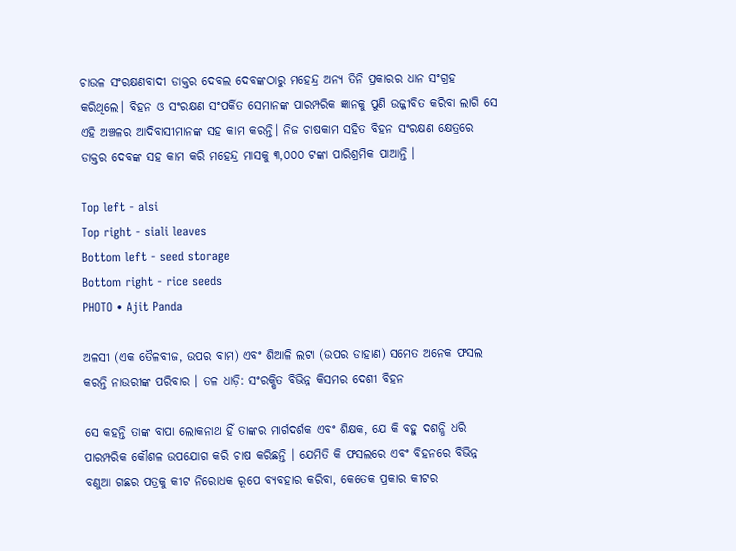ଚାଉଳ ସଂରକ୍ଷଣବାଦୀ ଡାକ୍ତର ଦେବଲ ଦେବଙ୍କଠାରୁ ମହେନ୍ଦ୍ର ଅନ୍ୟ ତିନି ପ୍ରକାରର ଧାନ ସଂଗ୍ରହ କରିଥିଲେ। ବିହନ ଓ ସଂରକ୍ଷଣ ସଂପର୍କିତ ସେମାନଙ୍କ ପାରମ୍ପରିକ ଜ୍ଞାନକୁ ପୁଣି ଉଜ୍ଜୀବିତ କରିବା ଲାଗି ସେ ଏହି ଅଞ୍ଚଳର ଆଦିବାସୀମାନଙ୍କ ସହ କାମ କରନ୍ତି। ନିଜ ଚାଷକାମ ସହିତ ବିହନ ସଂରକ୍ଷଣ କ୍ଷେତ୍ରରେ ଡାକ୍ତର ଦେବଙ୍କ ସହ କାମ କରି ମହେନ୍ଦ୍ର ମାସକୁ ୩,୦୦୦ ଟଙ୍କା ପାରିଶ୍ରମିକ ପାଆନ୍ତି ।

Top left - alsi
Top right - siali leaves
Bottom left - seed storage
Bottom right - rice seeds
PHOTO • Ajit Panda

ଅଳସୀ (ଏକ ତୈଳବୀଜ, ଉପର ବାମ) ଏବଂ ଶିଆଳି ଲଟା (ଉପର ଡାହାଣ) ସମେତ ଅନେକ ଫସଲ କରନ୍ତି ନାଉରୀଙ୍କ ପରିବାର । ତଳ ଧାଡ଼ି: ସଂରକ୍ଷିତ ବିଭିନ୍ନ କିସମର ଦେଶୀ ବିହନ

ସେ କହନ୍ତି ତାଙ୍କ ବାପା ଲୋକନାଥ ହିଁ ତାଙ୍କର ମାର୍ଗଦର୍ଶକ ଏବଂ ଶିକ୍ଷକ, ଯେ କି ବହୁ ଦଶନ୍ଧି ଧରି ପାରମ୍ପରିକ କୌଶଳ ଉପଯୋଗ କରି ଚାଷ କରିଛନ୍ତି । ଯେମିତି କି ଫସଲରେ ଏବଂ ବିହନରେ ବିଭିନ୍ନ ବଣୁଆ ଗଛର ପତ୍ରକୁ କୀଟ ନିରୋଧକ ରୂପେ ବ୍ୟବହାର କରିବା, କେତେକ ପ୍ରକାର କୀଟର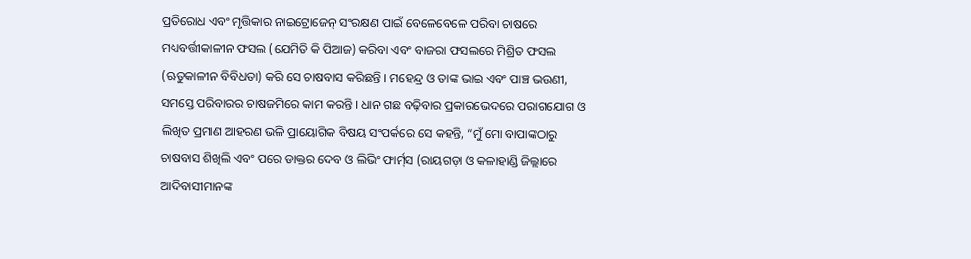ପ୍ରତିରୋଧ ଏବଂ ମୃତ୍ତିକାର ନାଇଟ୍ରୋଜେନ୍‌ ସଂରକ୍ଷଣ ପାଇଁ ବେଳେବେଳେ ପରିବା ଚାଷରେ ମଧ୍ୟବର୍ତ୍ତୀକାଳୀନ ଫସଲ (ଯେମିତି କି ପିଆଜ) କରିବା ଏବଂ ବାଜରା ଫସଲରେ ମିଶ୍ରିତ ଫସଲ (ଋତୁକାଳୀନ ବିବିଧତା) କରି ସେ ଚାଷବାସ କରିଛନ୍ତି । ମହେନ୍ଦ୍ର ଓ ତାଙ୍କ ଭାଇ ଏବଂ ପାଞ୍ଚ ଭଉଣୀ, ସମସ୍ତେ ପରିବାରର ଚାଷଜମିରେ କାମ କରନ୍ତି । ଧାନ ଗଛ ବଢ଼ିବାର ପ୍ରକାରଭେଦରେ ପରାଗଯୋଗ ଓ ଲିଖିତ ପ୍ରମାଣ ଆହରଣ ଭଳି ପ୍ରାୟୋଗିକ ବିଷୟ ସଂପର୍କରେ ସେ କହନ୍ତି, “ମୁଁ ମୋ ବାପାଙ୍କଠାରୁ ଚାଷବାସ ଶିଖିଲି ଏବଂ ପରେ ଡାକ୍ତର ଦେବ ଓ ଲିଭିଂ ଫାର୍ମ୍‌ସ (ରାୟଗଡ଼ା ଓ କଳାହାଣ୍ଡି ଜିଲ୍ଲାରେ ଆଦିବାସୀମାନଙ୍କ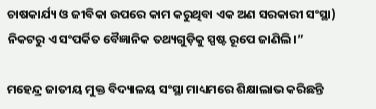ଚାଷକାର୍ଯ୍ୟ ଓ ଜୀବିକା ଉପରେ କାମ କରୁଥିବା ଏକ ଅଣ ସରକାରୀ ସଂସ୍ଥା) ନିକଟରୁ ଏ ସଂପର୍କିତ ବୈଜ୍ଞାନିକ ତଥ୍ୟଗୁଡ଼ିକୁ ସ୍ପଷ୍ଟ ରୂପେ ଜାଣିଲି।”

ମହେନ୍ଦ୍ର ଜାତୀୟ ମୁକ୍ତ ବିଦ୍ୟାଳୟ ସଂସ୍ଥା ମାଧ୍ୟମରେ ଶିକ୍ଷାଲାଭ କରିଛନ୍ତି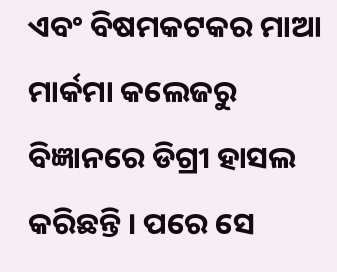ଏବଂ ବିଷମକଟକର ମାଆ ମାର୍କମା କଲେଜରୁ ବିଜ୍ଞାନରେ ଡିଗ୍ରୀ ହାସଲ କରିଛନ୍ତି । ପରେ ସେ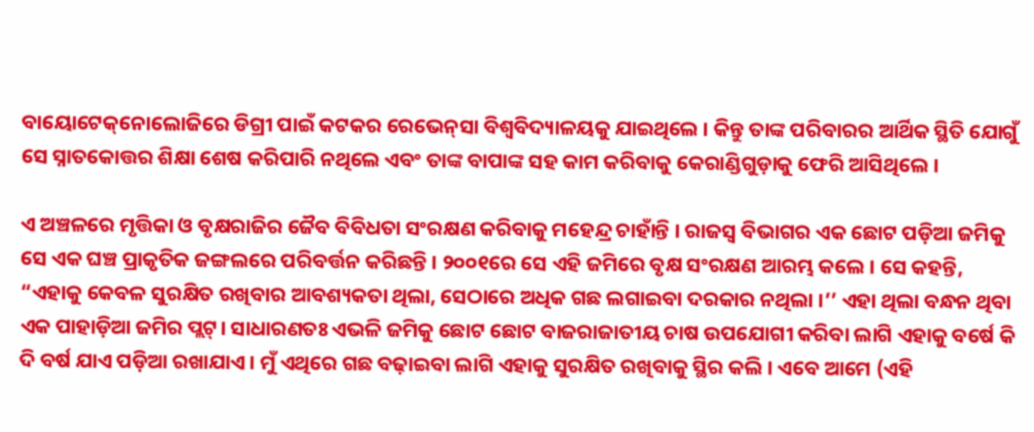ବାୟୋଟେକ୍‌ନୋଲୋଜିରେ ଡିଗ୍ରୀ ପାଇଁ କଟକର ରେଭେନ୍‌ସା ବିଶ୍ୱବିଦ୍ୟାଳୟକୁ ଯାଇଥିଲେ । କିନ୍ତୁ ତାଙ୍କ ପରିବାରର ଆର୍ଥିକ ସ୍ଥିତି ଯୋଗୁଁ ସେ ସ୍ନାତକୋତ୍ତର ଶିକ୍ଷା ଶେଷ କରିପାରି ନଥିଲେ ଏବଂ ତାଙ୍କ ବାପାଙ୍କ ସହ କାମ କରିବାକୁ କେରାଣ୍ଡିଗୁଡ଼ାକୁ ଫେରି ଆସିଥିଲେ ।

ଏ ଅଞ୍ଚଳରେ ମୃତ୍ତିକା ଓ ବୃକ୍ଷରାଜିର ଜୈବ ବିବିଧତା ସଂରକ୍ଷଣ କରିବାକୁ ମହେନ୍ଦ୍ର ଚାହାଁନ୍ତି । ରାଜସ୍ୱ ବିଭାଗର ଏକ ଛୋଟ ପଡ଼ିଆ ଜମିକୁ ସେ ଏକ ଘଞ୍ଚ ପ୍ରାକୃତିକ ଜଙ୍ଗଲରେ ପରିବର୍ତ୍ତନ କରିଛନ୍ତି । ୨୦୦୧ରେ ସେ ଏହି ଜମିରେ ବୃକ୍ଷ ସଂରକ୍ଷଣ ଆରମ୍ଭ କଲେ । ସେ କହନ୍ତି, “ଏହାକୁ କେବଳ ସୁରକ୍ଷିତ ରଖିବାର ଆବଶ୍ୟକତା ଥିଲା, ସେଠାରେ ଅଧିକ ଗଛ ଲଗାଇବା ଦରକାର ନଥିଲା ।’’ ଏହା ଥିଲା ବନ୍ଧନ ଥିବା ଏକ ପାହାଡ଼ିଆ ଜମିର ପ୍ଲଟ୍‌। ସାଧାରଣତଃ ଏଭଳି ଜମିକୁ ଛୋଟ ଛୋଟ ବାଜରାଜାତୀୟ ଚାଷ ଉପଯୋଗୀ କରିବା ଲାଗି ଏହାକୁ ବର୍ଷେ କି ଦି ବର୍ଷ ଯାଏ ପଡ଼ିଆ ରଖାଯାଏ । ମୁଁ ଏଥିରେ ଗଛ ବଢ଼ାଇବା ଲାଗି ଏହାକୁ ସୁରକ୍ଷିତ ରଖିବାକୁ ସ୍ଥିର କଲି । ଏବେ ଆମେ (ଏହି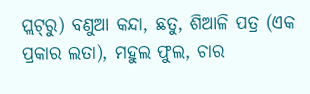ପ୍ଲଟ୍‌ରୁ) ବଣୁଆ କନ୍ଦା, ଛତୁ, ଶିଆଳି ପତ୍ର (ଏକ ପ୍ରକାର ଲତା), ମହୁଲ ଫୁଲ, ଚାର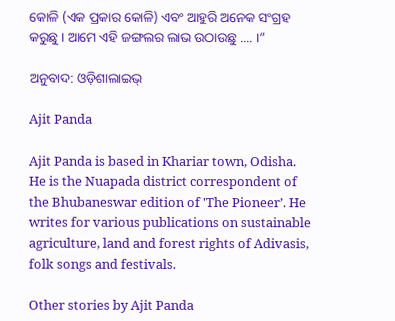କୋଳି (ଏକ ପ୍ରକାର କୋଳି) ଏବଂ ଆହୁରି ଅନେକ ସଂଗ୍ରହ କରୁଛୁ । ଆମେ ଏହି ଜଙ୍ଗଲର ଲାଭ ଉଠାଉଛୁ .... ।”

ଅନୁବାଦ: ଓଡ଼ିଶାଲାଇଭ୍‍

Ajit Panda

Ajit Panda is based in Khariar town, Odisha. He is the Nuapada district correspondent of the Bhubaneswar edition of 'The Pioneer’. He writes for various publications on sustainable agriculture, land and forest rights of Adivasis, folk songs and festivals.

Other stories by Ajit Panda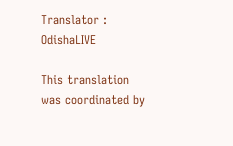Translator : OdishaLIVE

This translation was coordinated by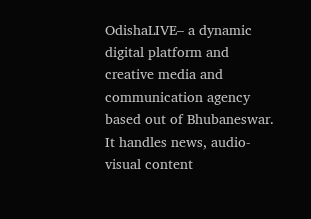OdishaLIVE– a dynamic digital platform and creative media and communication agency based out of Bhubaneswar. It handles news, audio-visual content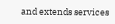and extends services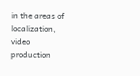in the areas of localization, video production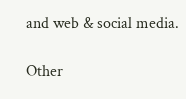and web & social media.

Other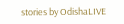stories by OdishaLIVE